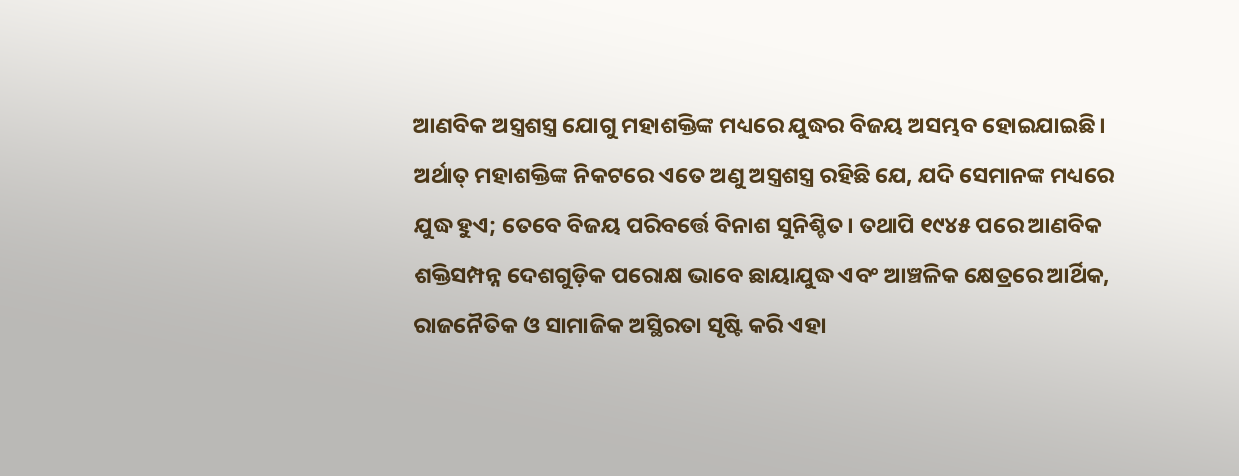ଆଣବିକ ଅସ୍ତ୍ରଶସ୍ତ୍ର ଯୋଗୁ ମହାଶକ୍ତିଙ୍କ ମଧ୍ୟରେ ଯୁଦ୍ଧର ବିଜୟ ଅସମ୍ଭବ ହୋଇଯାଇଛି। ଅର୍ଥାତ୍ ମହାଶକ୍ତିଙ୍କ ନିକଟରେ ଏତେ ଅଣୁ ଅସ୍ତ୍ରଶସ୍ତ୍ର ରହିଛି ଯେ, ଯଦି ସେମାନଙ୍କ ମଧ୍ୟରେ ଯୁଦ୍ଧ ହୁଏ; ତେବେ ବିଜୟ ପରିବର୍ତ୍ତେ ବିନାଶ ସୁନିଶ୍ଚିତ। ତଥାପି ୧୯୪୫ ପରେ ଆଣବିକ ଶକ୍ତିସମ୍ପନ୍ନ ଦେଶଗୁଡ଼ିକ ପରୋକ୍ଷ ଭାବେ ଛାୟାଯୁଦ୍ଧ ଏବଂ ଆଞ୍ଚଳିକ କ୍ଷେତ୍ରରେ ଆର୍ଥିକ, ରାଜନୈତିକ ଓ ସାମାଜିକ ଅସ୍ଥିରତା ସୃଷ୍ଟି କରି ଏହା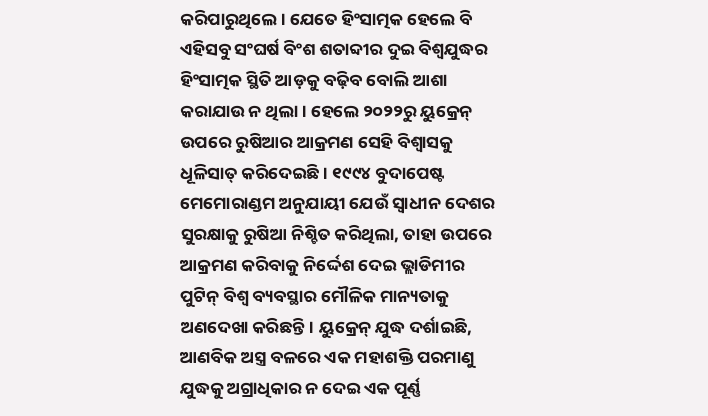କରିପାରୁଥିଲେ। ଯେତେ ହିଂସାତ୍ମକ ହେଲେ ବି ଏହିସବୁ ସଂଘର୍ଷ ବିଂଶ ଶତାବ୍ଦୀର ଦୁଇ ବିଶ୍ୱଯୁଦ୍ଧର ହିଂସାତ୍ମକ ସ୍ଥିତି ଆଡ଼କୁ ବଢ଼ିବ ବୋଲି ଆଶା କରାଯାଉ ନ ଥିଲା। ହେଲେ ୨୦୨୨ରୁ ୟୁକ୍ରେନ୍ ଉପରେ ରୁଷିଆର ଆକ୍ରମଣ ସେହି ବିଶ୍ୱାସକୁ ଧୂଳିସାତ୍ କରିଦେଇଛି। ୧୯୯୪ ବୁଦାପେଷ୍ଟ ମେମୋରାଣ୍ଡମ ଅନୁଯାୟୀ ଯେଉଁ ସ୍ବାଧୀନ ଦେଶର ସୁରକ୍ଷାକୁ ରୁଷିଆ ନିଶ୍ଚିତ କରିଥିଲା, ତାହା ଉପରେ ଆକ୍ରମଣ କରିବାକୁ ନିର୍ଦ୍ଦେଶ ଦେଇ ଭ୍ଲାଡିମୀର ପୁଟିନ୍ ବିଶ୍ୱ ବ୍ୟବସ୍ଥାର ମୌଳିକ ମାନ୍ୟତାକୁ ଅଣଦେଖା କରିଛନ୍ତି। ୟୁକ୍ରେନ୍ ଯୁଦ୍ଧ ଦର୍ଶାଇଛି, ଆଣବିକ ଅସ୍ତ୍ର ବଳରେ ଏକ ମହାଶକ୍ତି ପରମାଣୁ ଯୁଦ୍ଧକୁ ଅଗ୍ରାଧିକାର ନ ଦେଇ ଏକ ପୂର୍ଣ୍ଣ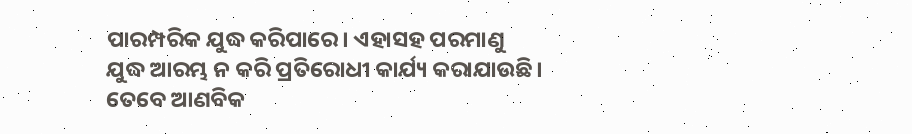ପାରମ୍ପରିକ ଯୁଦ୍ଧ କରିପାରେ। ଏହାସହ ପରମାଣୁ ଯୁଦ୍ଧ ଆରମ୍ଭ ନ କରି ପ୍ରତିରୋଧୀ କାର୍ଯ୍ୟ କରାଯାଉଛି। ତେବେ ଆଣବିକ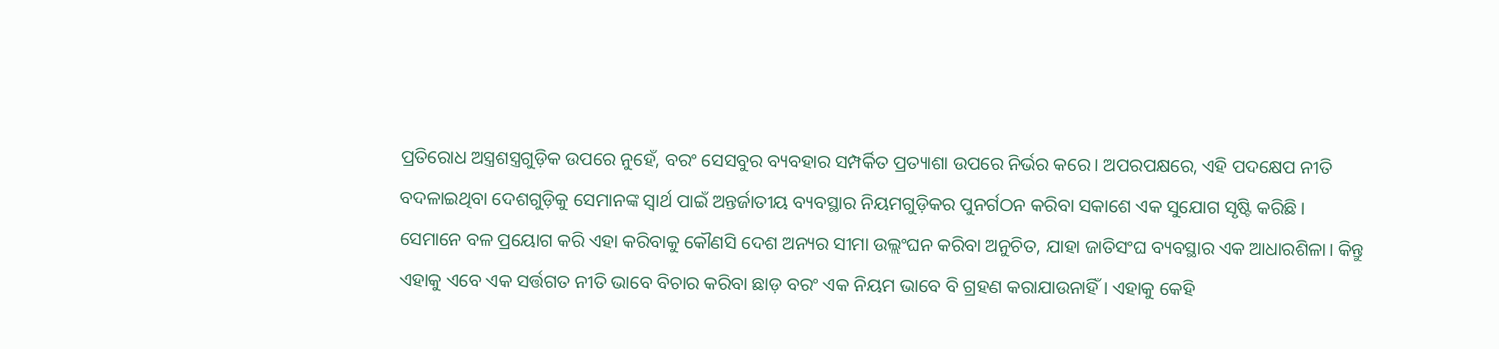ପ୍ରତିରୋଧ ଅସ୍ତ୍ରଶସ୍ତ୍ରଗୁଡ଼ିକ ଉପରେ ନୁହେଁ, ବରଂ ସେସବୁର ବ୍ୟବହାର ସମ୍ପର୍କିତ ପ୍ରତ୍ୟାଶା ଉପରେ ନିର୍ଭର କରେ। ଅପରପକ୍ଷରେ, ଏହି ପଦକ୍ଷେପ ନୀତି ବଦଳାଇଥିବା ଦେଶଗୁଡ଼ିକୁ ସେମାନଙ୍କ ସ୍ବାର୍ଥ ପାଇଁ ଅନ୍ତର୍ଜାତୀୟ ବ୍ୟବସ୍ଥାର ନିୟମଗୁଡ଼ିକର ପୁନର୍ଗଠନ କରିବା ସକାଶେ ଏକ ସୁଯୋଗ ସୃଷ୍ଟି କରିଛି। ସେମାନେ ବଳ ପ୍ରୟୋଗ କରି ଏହା କରିବାକୁ କୌଣସି ଦେଶ ଅନ୍ୟର ସୀମା ଉଲ୍ଲଂଘନ କରିବା ଅନୁଚିତ, ଯାହା ଜାତିସଂଘ ବ୍ୟବସ୍ଥାର ଏକ ଆଧାରଶିଳା। କିନ୍ତୁ ଏହାକୁ ଏବେ ଏକ ସର୍ତ୍ତଗତ ନୀତି ଭାବେ ବିଚାର କରିବା ଛାଡ଼ ବରଂ ଏକ ନିୟମ ଭାବେ ବି ଗ୍ରହଣ କରାଯାଉନାହିଁ। ଏହାକୁ କେହି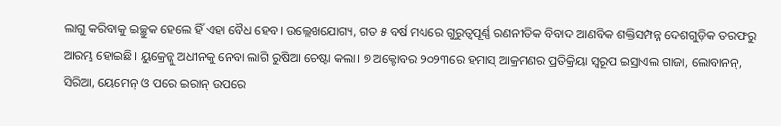ଲାଗୁ କରିବାକୁ ଇଚ୍ଛୁକ ହେଲେ ହିଁ ଏହା ବୈଧ ହେବ। ଉଲ୍ଲେଖଯୋଗ୍ୟ, ଗତ ୫ ବର୍ଷ ମଧ୍ୟରେ ଗୁରୁତ୍ୱପୂର୍ଣ୍ଣ ରଣନୀତିକ ବିବାଦ ଆଣବିକ ଶକ୍ତିସମ୍ପନ୍ନ ଦେଶଗୁଡ଼ିକ ତରଫରୁ ଆରମ୍ଭ ହୋଇଛି। ୟୁକ୍ରେନ୍କୁ ଅଧୀନକୁ ନେବା ଲାଗି ରୁଷିଆ ଚେଷ୍ଟା କଲା। ୭ ଅକ୍ଟୋବର ୨୦୨୩ରେ ହମାସ୍ ଆକ୍ରମଣର ପ୍ରତିକ୍ରିୟା ସ୍ବରୂପ ଇସ୍ରାଏଲ ଗାଜା, ଲୋବାନନ୍, ସିରିଆ, ୟେମେନ୍ ଓ ପରେ ଇରାନ୍ ଉପରେ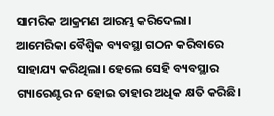ସାମରିକ ଆକ୍ରମଣ ଆରମ୍ଭ କରିଦେଲା।
ଆମେରିକା ବୈଶ୍ୱିକ ବ୍ୟବସ୍ଥା ଗଠନ କରିବାରେ ସାହାଯ୍ୟ କରିଥିଲା। ହେଲେ ସେହି ବ୍ୟବସ୍ଥାର ଗ୍ୟାରେଣ୍ଟର ନ ହୋଇ ତାହାର ଅଧିକ କ୍ଷତି କରିଛି।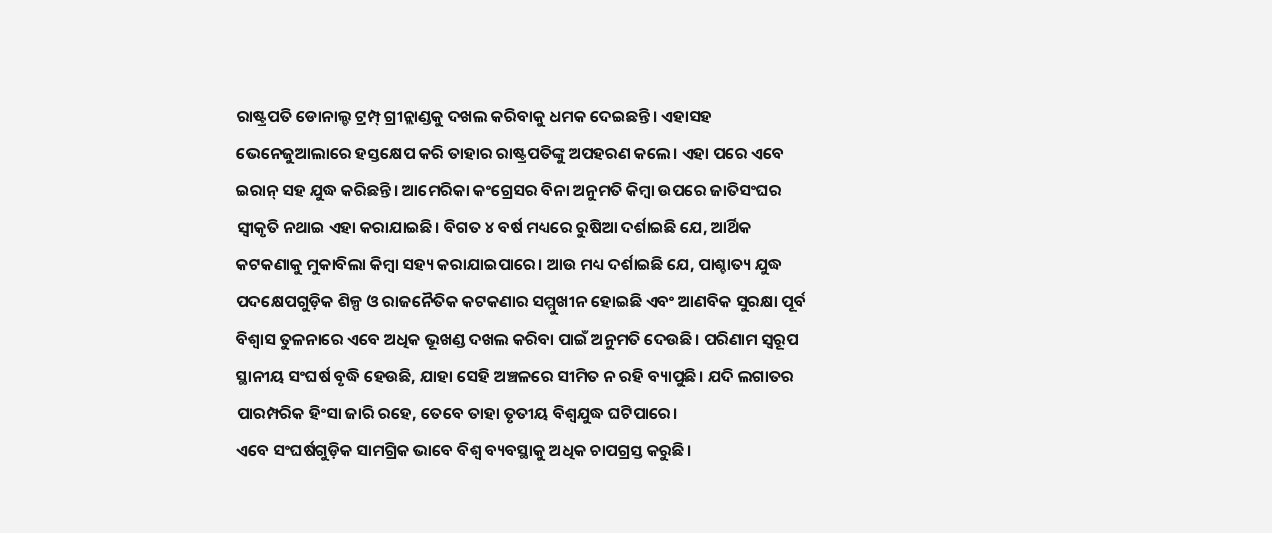ରାଷ୍ଟ୍ରପତି ଡୋନାଲ୍ଡ ଟ୍ରମ୍ପ୍ ଗ୍ରୀନ୍ଲାଣ୍ଡକୁ ଦଖଲ କରିବାକୁ ଧମକ ଦେଇଛନ୍ତି। ଏହାସହ ଭେନେଜୁଆଲାରେ ହସ୍ତକ୍ଷେପ କରି ତାହାର ରାଷ୍ଟ୍ରପତିଙ୍କୁ ଅପହରଣ କଲେ। ଏହା ପରେ ଏବେ ଇରାନ୍ ସହ ଯୁଦ୍ଧ କରିଛନ୍ତି। ଆମେରିକା କଂଗ୍ରେସର ବିନା ଅନୁମତି କିମ୍ବା ଉପରେ ଜାତିସଂଘର ସ୍ବୀକୃତି ନଥାଇ ଏହା କରାଯାଇଛି। ବିଗତ ୪ ବର୍ଷ ମଧ୍ୟରେ ରୁଷିଆ ଦର୍ଶାଇଛି ଯେ, ଆର୍ଥିକ କଟକଣାକୁ ମୁକାବିଲା କିମ୍ବା ସହ୍ୟ କରାଯାଇପାରେ। ଆଉ ମଧ୍ୟ ଦର୍ଶାଇଛି ଯେ, ପାଶ୍ଚାତ୍ୟ ଯୁଦ୍ଧ ପଦକ୍ଷେପଗୁଡ଼ିକ ଶିଳ୍ପ ଓ ରାଜନୈତିକ କଟକଣାର ସମ୍ମୁଖୀନ ହୋଇଛି ଏବଂ ଆଣବିକ ସୁରକ୍ଷା ପୂର୍ବ ବିଶ୍ୱାସ ତୁଳନାରେ ଏବେ ଅଧିକ ଭୂଖଣ୍ଡ ଦଖଲ କରିବା ପାଇଁ ଅନୁମତି ଦେଉଛି। ପରିଣାମ ସ୍ବରୂପ ସ୍ଥାନୀୟ ସଂଘର୍ଷ ବୃଦ୍ଧି ହେଉଛି, ଯାହା ସେହି ଅଞ୍ଚଳରେ ସୀମିତ ନ ରହି ବ୍ୟାପୁଛି। ଯଦି ଲଗାତର ପାରମ୍ପରିକ ହିଂସା ଜାରି ରହେ, ତେବେ ତାହା ତୃତୀୟ ବିଶ୍ୱଯୁଦ୍ଧ ଘଟିପାରେ।
ଏବେ ସଂଘର୍ଷଗୁଡ଼ିକ ସାମଗ୍ରିକ ଭାବେ ବିଶ୍ୱ ବ୍ୟବସ୍ଥାକୁ ଅଧିକ ଚାପଗ୍ରସ୍ତ କରୁଛି।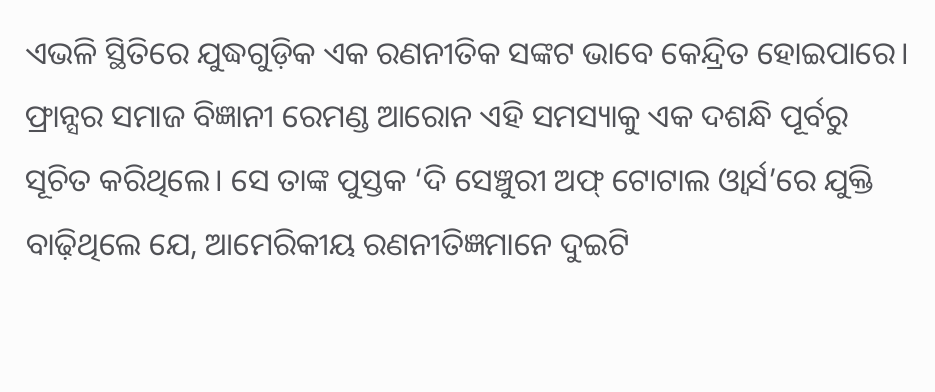ଏଭଳି ସ୍ଥିତିରେ ଯୁଦ୍ଧଗୁଡ଼ିକ ଏକ ରଣନୀତିକ ସଙ୍କଟ ଭାବେ କେନ୍ଦ୍ରିତ ହୋଇପାରେ। ଫ୍ରାନ୍ସର ସମାଜ ବିଜ୍ଞାନୀ ରେମଣ୍ଡ ଆରୋନ ଏହି ସମସ୍ୟାକୁ ଏକ ଦଶନ୍ଧି ପୂର୍ବରୁ ସୂଚିତ କରିଥିଲେ। ସେ ତାଙ୍କ ପୁସ୍ତକ ‘ଦି ସେଞ୍ଚୁରୀ ଅଫ୍ ଟୋଟାଲ ଓ୍ବାର୍ସ’ରେ ଯୁକ୍ତି ବାଢ଼ିଥିଲେ ଯେ, ଆମେରିକୀୟ ରଣନୀତିଜ୍ଞମାନେ ଦୁଇଟି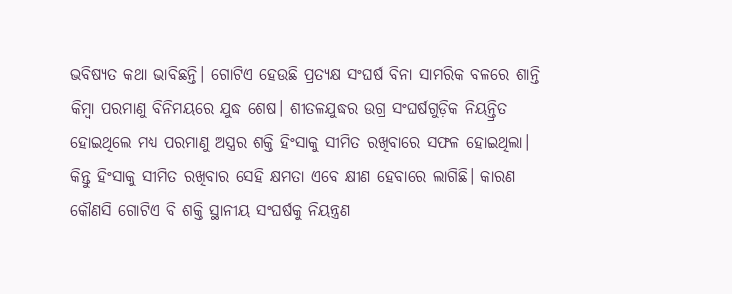ଭବିଷ୍ୟତ କଥା ଭାବିଛନ୍ତି। ଗୋଟିଏ ହେଉଛି ପ୍ରତ୍ୟକ୍ଷ ସଂଘର୍ଷ ବିନା ସାମରିକ ବଳରେ ଶାନ୍ତି କିମ୍ବା ପରମାଣୁ ବିନିମୟରେ ଯୁଦ୍ଧ ଶେଷ। ଶୀତଳଯୁଦ୍ଧର ଉଗ୍ର ସଂଘର୍ଷଗୁଡ଼ିକ ନିୟନ୍ତ୍ରିତ ହୋଇଥିଲେ ମଧ୍ୟ ପରମାଣୁ ଅସ୍ତ୍ରର ଶକ୍ତି ହିଂସାକୁ ସୀମିତ ରଖିବାରେ ସଫଳ ହୋଇଥିଲା। କିନ୍ତୁ ହିଂସାକୁ ସୀମିତ ରଖିବାର ସେହି କ୍ଷମତା ଏବେ କ୍ଷୀଣ ହେବାରେ ଲାଗିଛି। କାରଣ କୌଣସି ଗୋଟିଏ ବି ଶକ୍ତି ସ୍ଥାନୀୟ ସଂଘର୍ଷକୁ ନିୟନ୍ତ୍ରଣ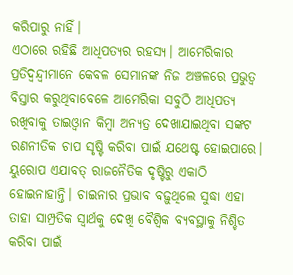କରିପାରୁ ନାହିଁ।
ଏଠାରେ ରହିଛି ଆଧିପତ୍ୟର ରହସ୍ୟ। ଆମେରିକାର ପ୍ରତିଦ୍ୱନ୍ଦ୍ୱୀମାନେ କେବଳ ସେମାନଙ୍କ ନିଜ ଅଞ୍ଚଳରେ ପ୍ରଭୁତ୍ୱ ବିସ୍ତାର କରୁଥିବାବେଳେ ଆମେରିକା ସବୁଠି ଆଧିପତ୍ୟ ରଖିବାକୁ ତାଇଓ୍ବାନ କିମ୍ବା ଅନ୍ୟତ୍ର ଦେଖାଯାଇଥିବା ସଙ୍କଟ ରଣନୀତିକ ଚାପ ସୃଷ୍ଟି କରିବା ପାଇଁ ଯଥେଷ୍ଟ ହୋଇପାରେ। ୟୁରୋପ ଏଯାବତ୍ ରାଜନୈତିକ ଦୃଷ୍ଟିରୁ ଏକାଠି ହୋଇନାହାନ୍ତି। ଚାଇନାର ପ୍ରଭାବ ବଢ଼ୁଥିଲେ ସୁଦ୍ଧା ଏହା ତାହା ସାମ୍ପ୍ରତିକ ସ୍ବାର୍ଥକୁ ଦେଖି ବୈଶ୍ୱିକ ବ୍ୟବସ୍ଥାକୁ ନିଶ୍ଚିତ କରିବା ପାଇଁ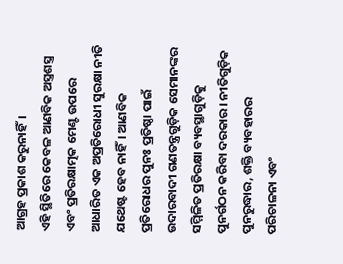ଆଗ୍ରହ ପ୍ରକାଶ କରୁନାହିଁ।
ଏହି ସ୍ଥିତିରେ କେବଳ ଆଣବିକ ଅସ୍ତ୍ରଶସ୍ତ୍ର ଏବଂ ପ୍ରତିରକ୍ଷାତ୍ମକ ମେଣ୍ଟ ଉପରେ ଆଧାରିତ ଏକ ଅପ୍ରତିରୋଧୀ ସୁରକ୍ଷା ନୀତି ଯଥେଷ୍ଟ ହେବ ନାହିଁ। ଆଣବିକ ପ୍ରତିରୋଧର ପୁନଃ ପ୍ରତିଷ୍ଠା ପାଇଁ ଉଦାରବାଦୀ ଗଣତନ୍ତ୍ରଗୁଡ଼ିକ ସେମାନଙ୍କର ସମ୍ମିଳିତ ପ୍ରତିରକ୍ଷା ବ୍ୟବସ୍ଥାଗୁଡ଼ିକୁ ପୁନର୍ଗଠନ କରିବା ଦରକାର। ନୀତିଗୁଡ଼ିକ ପୁନରୁଦ୍ଧାର, ଶକ୍ତି ବ୍ୟବହାରର ପରିଚାଳନା ଏବଂ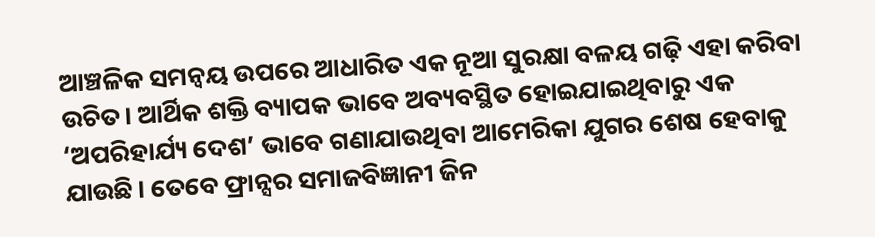ଆଞ୍ଚଳିକ ସମନ୍ବୟ ଉପରେ ଆଧାରିତ ଏକ ନୂଆ ସୁରକ୍ଷା ବଳୟ ଗଢ଼ି ଏହା କରିବା ଉଚିତ। ଆର୍ଥିକ ଶକ୍ତି ବ୍ୟାପକ ଭାବେ ଅବ୍ୟବସ୍ଥିତ ହୋଇଯାଇଥିବାରୁ ଏକ ‘ଅପରିହାର୍ଯ୍ୟ ଦେଶ’ ଭାବେ ଗଣାଯାଉଥିବା ଆମେରିକା ଯୁଗର ଶେଷ ହେବାକୁ ଯାଉଛି। ତେବେ ଫ୍ରାନ୍ସର ସମାଜବିଜ୍ଞାନୀ ଜିନ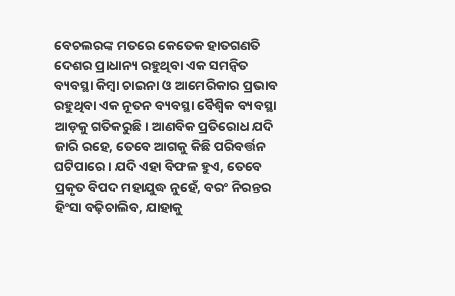ବେଚଲରଙ୍କ ମତରେ କେତେକ ହାତଗଣତି ଦେଶର ପ୍ରାଧାନ୍ୟ ରହୁଥିବା ଏକ ସମନ୍ବିତ ବ୍ୟବସ୍ଥା କିମ୍ବା ଚାଇନା ଓ ଆମେରିକାର ପ୍ରଭାବ ରହୁଥିବା ଏକ ନୂତନ ବ୍ୟବସ୍ଥା ବୈଶ୍ୱିକ ବ୍ୟବସ୍ଥା ଆଡ଼କୁ ଗତିକରୁଛି। ଆଣବିକ ପ୍ରତିରୋଧ ଯଦି ଜାରି ରହେ, ତେବେ ଆଗକୁ କିଛି ପରିବର୍ତ୍ତନ ଘଟିପାରେ। ଯଦି ଏହା ବିଫଳ ହୁଏ, ତେବେ ପ୍ରକୃତ ବିପଦ ମହାଯୁଦ୍ଧ ନୁହେଁ, ବରଂ ନିରନ୍ତର ହିଂସା ବଢ଼ିଚାଲିବ, ଯାହାକୁ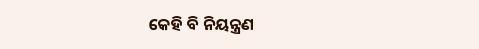କେହି ବି ନିୟନ୍ତ୍ରଣ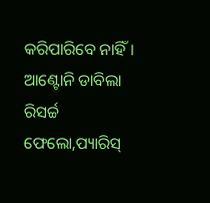କରିପାରିବେ ନାହିଁ।
ଆଣ୍ଟୋନି ଡାବିଲା
ରିସର୍ଚ୍ଚ ଫେଲୋ,ପ୍ୟାରିସ୍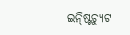ଇନ୍ଷ୍ଟିଚ୍ୟୁଟ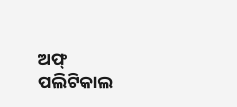ଅଫ୍ ପଲିଟିକାଲ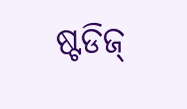ଷ୍ଟଡିଜ୍